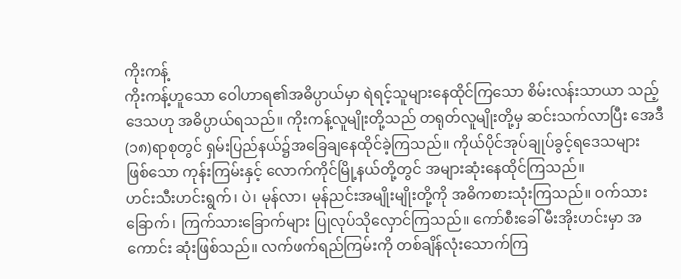ကိုးကန့်
ကိုးကန့်ဟူသော ဝေါဟာရ၏အဓိပ္ပာယ်မှာ ရဲရင့်သူများနေထိုင်ကြသော စိမ်းလန်းသာယာ သည့်ဒေသဟု အဓိပ္ပာယ်ရသည်။ ကိုးကန့်လူမျိုးတို့သည် တရုတ်လူမျိုးတို့မှ ဆင်းသက်လာပြီး အေဒီ(၁၈)ရာစုတွင် ရှမ်းပြည်နယ်၌အခြေချနေထိုင်ခဲ့ကြသည်။ ကိုယ်ပိုင်အုပ်ချုပ်ခွင့်ရဒေသများ ဖြစ်သော ကုန်းကြမ်းနှင့် လောက်ကိုင်မြို့နယ်တို့တွင် အများဆုံးနေထိုင်ကြသည်။
ဟင်းသီးဟင်းရွက်၊ ပဲ၊ မုန်လာ၊ မုန်ညင်းအမျိုးမျိုးတို့ကို အဓိကစားသုံးကြသည်။ ဝက်သား ခြောက်၊ ကြက်သားခြောက်များ ပြုလုပ်သိုလှောင်ကြသည်။ ကော်စီးခေါ် မီးအိုးဟင်းမှာ အကောင်း ဆုံးဖြစ်သည်။ လက်ဖက်ရည်ကြမ်းကို တစ်ချိန်လုံးသောက်ကြ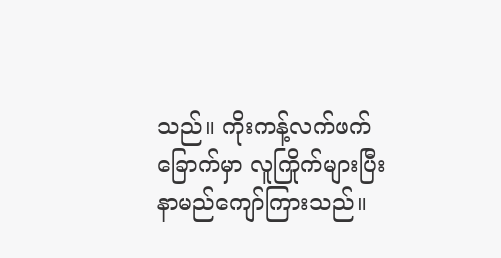သည်။ ကိုးကန့်လက်ဖက်ခြောက်မှာ လူကြိုက်များပြီး နာမည်ကျော်ကြားသည်။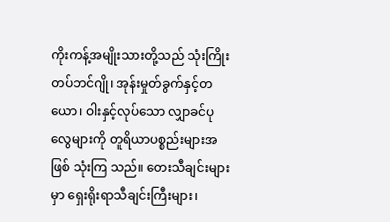ကိုးကန့်အမျိုးသားတို့သည် သုံးကြိုးတပ်ဘင်ဂျို၊ အုန်းမှုတ်ခွက်နှင့်တယော၊ ဝါးနှင့်လုပ်သော လျှာခင်ပုလွေများကို တူရိယာပစ္စည်းများအဖြစ် သုံးကြ သည်။ တေးသီချင်းများမှာ ရှေးရိုးရာသီချင်းကြီးများ၊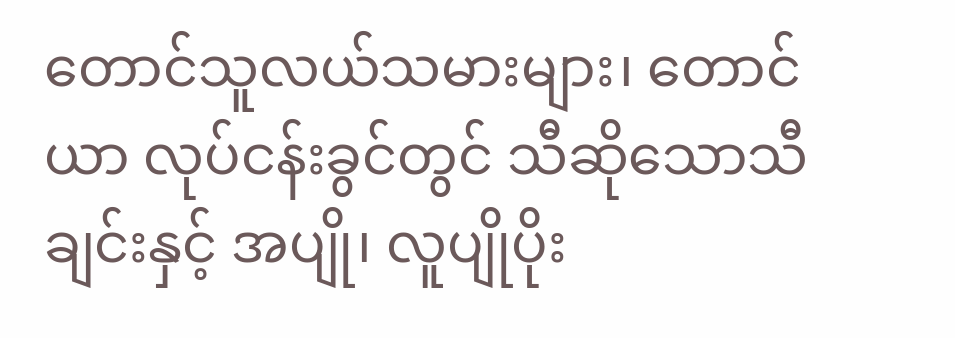တောင်သူလယ်သမားများ၊ တောင်ယာ လုပ်ငန်းခွင်တွင် သီဆိုသောသီချင်းနှင့် အပျို၊ လူပျိုပိုး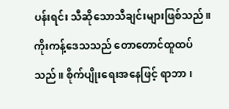ပန်းရင်း သီဆိုသောသီချင်းများဖြစ်သည်။ ကိုးကန့်ဒေသသည် တောတောင်ထူထပ်သည်။ စိုက်ပျိုးရေးအနေဖြင့် ရာဘာ၊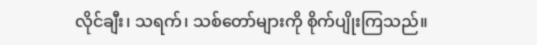လိုင်ချီး၊ သရက်၊ သစ်တော်များကို စိုက်ပျိုးကြသည်။